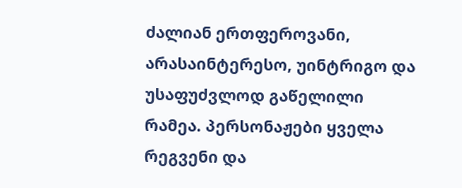ძალიან ერთფეროვანი, არასაინტერესო, უინტრიგო და უსაფუძვლოდ გაწელილი რამეა. პერსონაჟები ყველა რეგვენი და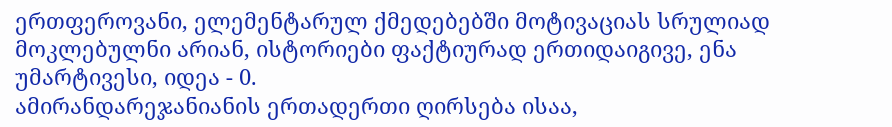ერთფეროვანი, ელემენტარულ ქმედებებში მოტივაციას სრულიად მოკლებულნი არიან, ისტორიები ფაქტიურად ერთიდაიგივე, ენა უმარტივესი, იდეა - 0.
ამირანდარეჯანიანის ერთადერთი ღირსება ისაა,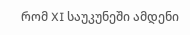რომ XI საუკუნეში ამდენი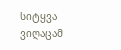სიტყვა ვიღაცამ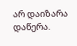არ დაიზარა დაწერა.